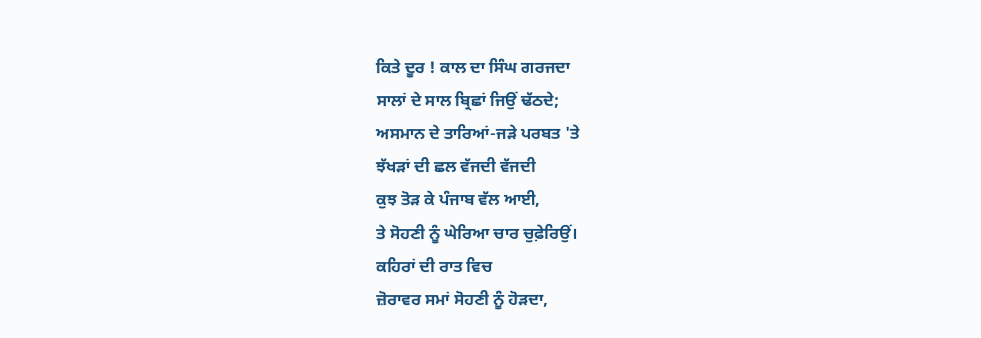ਕਿਤੇ ਦੂਰ ! ਕਾਲ ਦਾ ਸਿੰਘ ਗਰਜਦਾ
ਸਾਲਾਂ ਦੇ ਸਾਲ ਬ੍ਰਿਛਾਂ ਜਿਉਂ ਢੱਠਦੇ;
ਅਸਮਾਨ ਦੇ ਤਾਰਿਆਂ-ਜੜੇ ਪਰਬਤ 'ਤੇ
ਝੱਖੜਾਂ ਦੀ ਛਲ ਵੱਜਦੀ ਵੱਜਦੀ
ਕੁਝ ਤੋੜ ਕੇ ਪੰਜਾਬ ਵੱਲ ਆਈ,
ਤੇ ਸੋਹਣੀ ਨੂੰ ਘੇਰਿਆ ਚਾਰ ਚੁਫ਼ੇਰਿਉਂ।
ਕਹਿਰਾਂ ਦੀ ਰਾਤ ਵਿਚ
ਜ਼ੋਰਾਵਰ ਸਮਾਂ ਸੋਹਣੀ ਨੂੰ ਹੋੜਦਾ,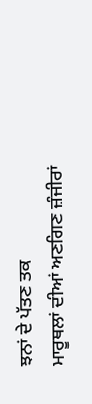ਝਨਾਂ ਦੇ ਪੱਤਣ ਤਕ
ਮਾਰੂਥਲਾਂ ਦੀਆਂ ਅਣਗਿਣ ਜ਼ੰਜੀਰਾਂ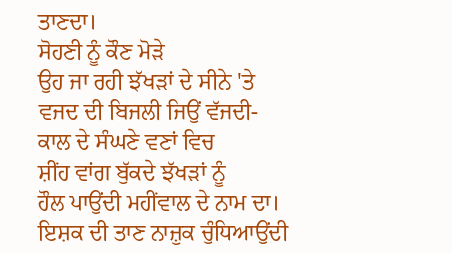ਤਾਣਦਾ।
ਸੋਹਣੀ ਨੂੰ ਕੌਣ ਮੋੜੇ
ਉਹ ਜਾ ਰਹੀ ਝੱਖੜਾਂ ਦੇ ਸੀਨੇ 'ਤੇ
ਵਜਦ ਦੀ ਬਿਜਲੀ ਜਿਉਂ ਵੱਜਦੀ-
ਕਾਲ ਦੇ ਸੰਘਣੇ ਵਣਾਂ ਵਿਚ
ਸ਼ੀਂਹ ਵਾਂਗ ਬੁੱਕਦੇ ਝੱਖੜਾਂ ਨੂੰ
ਹੌਲ ਪਾਉਂਦੀ ਮਹੀਂਵਾਲ ਦੇ ਨਾਮ ਦਾ।
ਇਸ਼ਕ ਦੀ ਤਾਣ ਨਾਜ਼ੁਕ ਚੁੰਧਿਆਉਂਦੀ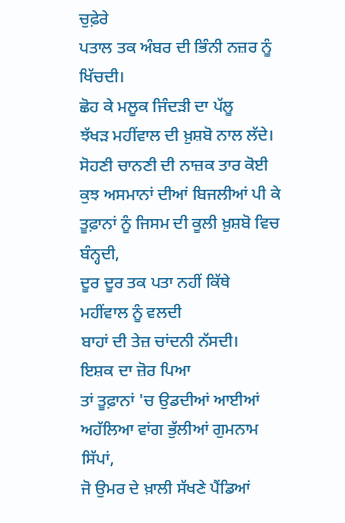ਚੁਫ਼ੇਰੇ
ਪਤਾਲ ਤਕ ਅੰਬਰ ਦੀ ਭਿੰਨੀ ਨਜ਼ਰ ਨੂੰ ਖਿੱਚਦੀ।
ਛੋਹ ਕੇ ਮਲੂਕ ਜਿੰਦੜੀ ਦਾ ਪੱਲੂ
ਝੱਖੜ ਮਹੀਂਵਾਲ ਦੀ ਖ਼ੁਸ਼ਬੋ ਨਾਲ ਲੱਦੇ।
ਸੋਹਣੀ ਚਾਨਣੀ ਦੀ ਨਾਜ਼ਕ ਤਾਰ ਕੋਈ
ਕੁਝ ਅਸਮਾਨਾਂ ਦੀਆਂ ਬਿਜਲੀਆਂ ਪੀ ਕੇ
ਤੂਫ਼ਾਨਾਂ ਨੂੰ ਜਿਸਮ ਦੀ ਕੂਲੀ ਖ਼ੁਸ਼ਬੋ ਵਿਚ ਬੰਨ੍ਹਦੀ,
ਦੂਰ ਦੂਰ ਤਕ ਪਤਾ ਨਹੀਂ ਕਿੱਥੇ
ਮਹੀਂਵਾਲ ਨੂੰ ਵਲਦੀ
ਬਾਹਾਂ ਦੀ ਤੇਜ਼ ਚਾਂਦਨੀ ਨੱਸਦੀ।
ਇਸ਼ਕ ਦਾ ਜ਼ੋਰ ਪਿਆ
ਤਾਂ ਤੂਫ਼ਾਨਾਂ 'ਚ ਉਡਦੀਆਂ ਆਈਆਂ
ਅਹੱਲਿਆ ਵਾਂਗ ਭੁੱਲੀਆਂ ਗੁਮਨਾਮ ਸਿੱਪਾਂ,
ਜੋ ਉਮਰ ਦੇ ਖ਼ਾਲੀ ਸੱਖਣੇ ਪੈਂਡਿਆਂ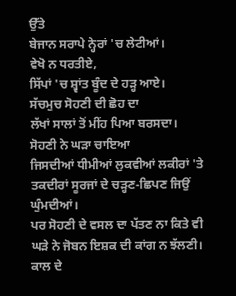ਉੱਤੇ
ਬੇਜਾਨ ਸਰਾਪੇ ਨ੍ਹੇਰਾਂ 'ਚ ਲੇਟੀਆਂ।
ਵੇਖੋ ਨ ਧਰਤੀਏ,
ਸਿੱਪਾਂ 'ਚ ਸ਼੍ਵਾਂਤ ਬੂੰਦ ਦੇ ਹੜ੍ਹ ਆਏ।
ਸੱਚਮੁਚ ਸੋਹਣੀ ਦੀ ਛੋਹ ਦਾ
ਲੱਖਾਂ ਸਾਲਾਂ ਤੋਂ ਮੀਂਹ ਪਿਆ ਬਰਸਦਾ।
ਸੋਹਣੀ ਨੇ ਘੜਾ ਚਾਇਆ
ਜਿਸਦੀਆਂ ਧੀਮੀਆਂ ਲੁਕਵੀਆਂ ਲਕੀਰਾਂ 'ਤੇ
ਤਕਦੀਰਾਂ ਸੂਰਜਾਂ ਦੇ ਚੜ੍ਹਣ-ਛਿਪਣ ਜਿਉਂ ਘੁੰਮਦੀਆਂ।
ਪਰ ਸੋਹਣੀ ਦੇ ਵਸਲ ਦਾ ਪੱਤਣ ਨਾ ਕਿਤੇ ਵੀ
ਘੜੇ ਨੇ ਜੋਬਨ ਇਸ਼ਕ ਦੀ ਕਾਂਗ ਨ ਝੱਲਣੀ।
ਕਾਲ ਦੇ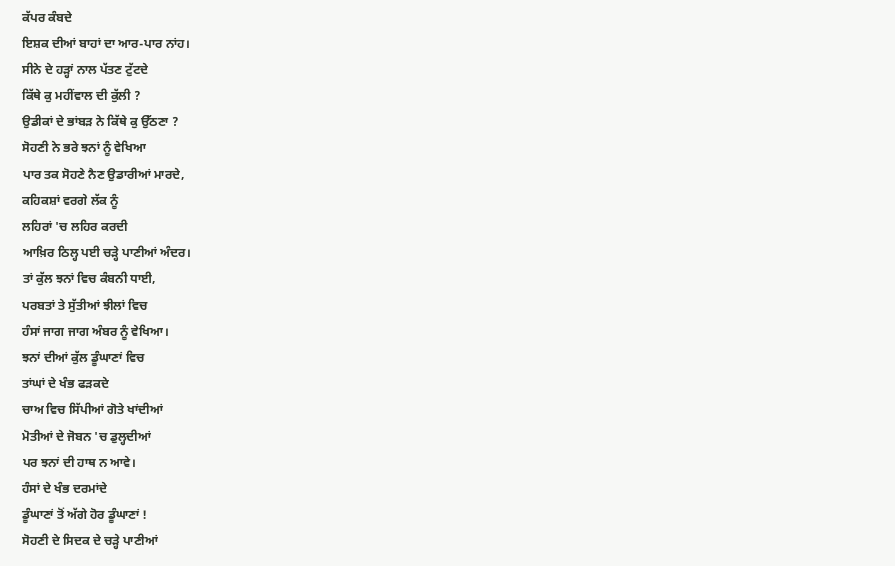ਕੱਪਰ ਕੰਬਦੇ
ਇਸ਼ਕ ਦੀਆਂ ਬਾਹਾਂ ਦਾ ਆਰ-ਪਾਰ ਨਾਂਹ।
ਸੀਨੇ ਦੇ ਹੜ੍ਹਾਂ ਨਾਲ ਪੱਤਣ ਟੁੱਟਦੇ
ਕਿੱਥੇ ਕੁ ਮਹੀਂਵਾਲ ਦੀ ਕੁੱਲੀ ?
ਉਡੀਕਾਂ ਦੇ ਭਾਂਬੜ ਨੇ ਕਿੱਥੇ ਕੁ ਉੱਠਣਾ ?
ਸੋਹਣੀ ਨੇ ਭਰੇ ਝਨਾਂ ਨੂੰ ਵੇਖਿਆ
ਪਾਰ ਤਕ ਸੋਹਣੇ ਨੈਣ ਉਡਾਰੀਆਂ ਮਾਰਦੇ,
ਕਹਿਕਸ਼ਾਂ ਵਰਗੇ ਲੱਕ ਨੂੰ
ਲਹਿਰਾਂ 'ਚ ਲਹਿਰ ਕਰਦੀ
ਆਖ਼ਿਰ ਠਿਲ੍ਹ ਪਈ ਚੜ੍ਹੇ ਪਾਣੀਆਂ ਅੰਦਰ।
ਤਾਂ ਕੁੱਲ ਝਨਾਂ ਵਿਚ ਕੰਬਨੀ ਧਾਈ,
ਪਰਬਤਾਂ ਤੇ ਸੁੱਤੀਆਂ ਝੀਲਾਂ ਵਿਚ
ਹੰਸਾਂ ਜਾਗ ਜਾਗ ਅੰਬਰ ਨੂੰ ਵੇਖਿਆ।
ਝਨਾਂ ਦੀਆਂ ਕੁੱਲ ਡੂੰਘਾਣਾਂ ਵਿਚ
ਤਾਂਘਾਂ ਦੇ ਖੰਭ ਫੜਕਦੇ
ਚਾਅ ਵਿਚ ਸਿੱਪੀਆਂ ਗੋਤੇ ਖਾਂਦੀਆਂ
ਮੋਤੀਆਂ ਦੇ ਜੋਬਨ 'ਚ ਡੁਲ੍ਹਦੀਆਂ
ਪਰ ਝਨਾਂ ਦੀ ਹਾਥ ਨ ਆਵੇ।
ਹੰਸਾਂ ਦੇ ਖੰਭ ਦਰਮਾਂਦੇ
ਡੂੰਘਾਣਾਂ ਤੋਂ ਅੱਗੇ ਹੋਰ ਡੂੰਘਾਣਾਂ !
ਸੋਹਣੀ ਦੇ ਸਿਦਕ ਦੇ ਚੜ੍ਹੇ ਪਾਣੀਆਂ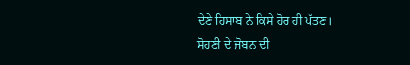ਦੇਣੇ ਹਿਸਾਬ ਨੇ ਕਿਸੇ ਹੋਰ ਹੀ ਪੱਤਣ।
ਸੋਹਣੀ ਦੇ ਜੋਬਨ ਦੀ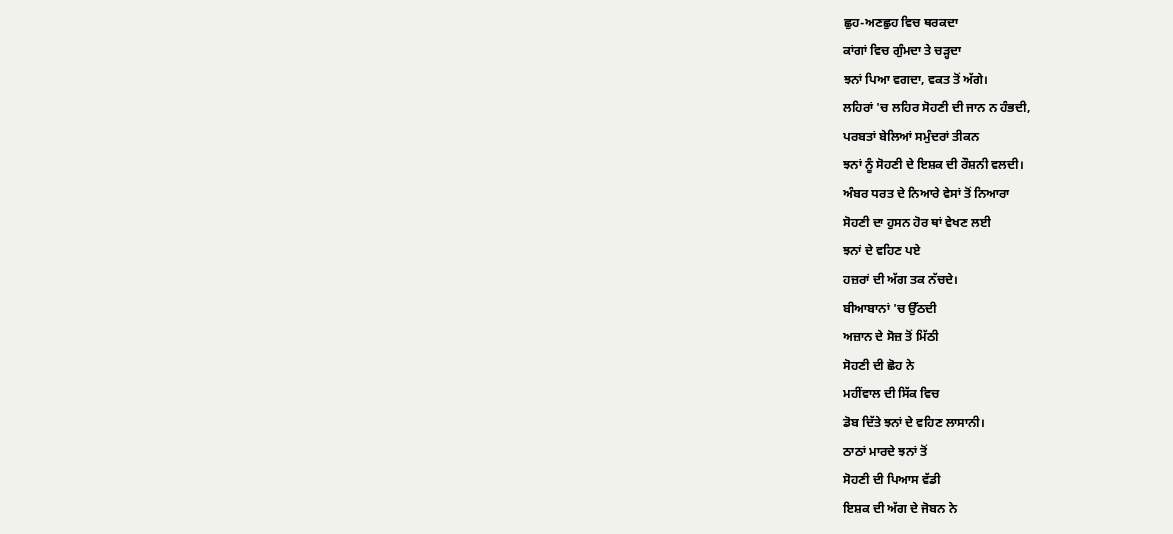ਛੁਹ-ਅਣਛੁਹ ਵਿਚ ਥਰਕਦਾ
ਕਾਂਗਾਂ ਵਿਚ ਗੁੰਮਦਾ ਤੇ ਚੜ੍ਹਦਾ
ਝਨਾਂ ਪਿਆ ਵਗਦਾ, ਵਕਤ ਤੋਂ ਅੱਗੇ।
ਲਹਿਰਾਂ 'ਚ ਲਹਿਰ ਸੋਹਣੀ ਦੀ ਜਾਨ ਨ ਹੰਭਦੀ,
ਪਰਬਤਾਂ ਬੇਲਿਆਂ ਸਮੁੰਦਰਾਂ ਤੀਕਨ
ਝਨਾਂ ਨੂੰ ਸੋਹਣੀ ਦੇ ਇਸ਼ਕ ਦੀ ਰੌਸ਼ਨੀ ਵਲਦੀ।
ਅੰਬਰ ਧਰਤ ਦੇ ਨਿਆਰੇ ਵੇਸਾਂ ਤੋਂ ਨਿਆਰਾ
ਸੋਹਣੀ ਦਾ ਹੁਸਨ ਹੋਰ ਥਾਂ ਵੇਖਣ ਲਈ
ਝਨਾਂ ਦੇ ਵਹਿਣ ਪਏ
ਹਜ਼ਰਾਂ ਦੀ ਅੱਗ ਤਕ ਨੱਚਦੇ।
ਬੀਆਬਾਨਾਂ 'ਚ ਉੱਠਦੀ
ਅਜ਼ਾਨ ਦੇ ਸੋਜ਼ ਤੋਂ ਮਿੱਠੀ
ਸੋਹਣੀ ਦੀ ਛੋਹ ਨੇ
ਮਹੀਂਵਾਲ ਦੀ ਸਿੱਕ ਵਿਚ
ਡੋਬ ਦਿੱਤੇ ਝਨਾਂ ਦੇ ਵਹਿਣ ਲਾਸਾਨੀ।
ਠਾਠਾਂ ਮਾਰਦੇ ਝਨਾਂ ਤੋਂ
ਸੋਹਣੀ ਦੀ ਪਿਆਸ ਵੱਡੀ
ਇਸ਼ਕ ਦੀ ਅੱਗ ਦੇ ਜੋਬਨ ਨੇ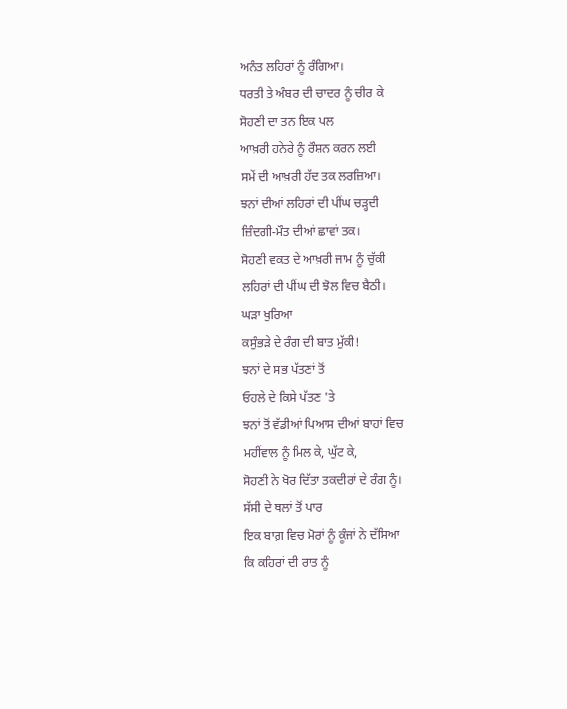ਅਨੰਤ ਲਹਿਰਾਂ ਨੂੰ ਰੰਗਿਆ।
ਧਰਤੀ ਤੇ ਅੰਬਰ ਦੀ ਚਾਦਰ ਨੂੰ ਚੀਰ ਕੇ
ਸੋਹਣੀ ਦਾ ਤਨ ਇਕ ਪਲ
ਆਖ਼ਰੀ ਹਨੇਰੇ ਨੂੰ ਰੌਸ਼ਨ ਕਰਨ ਲਈ
ਸਮੇਂ ਦੀ ਆਖ਼ਰੀ ਹੱਦ ਤਕ ਲਰਜ਼ਿਆ।
ਝਨਾਂ ਦੀਆਂ ਲਹਿਰਾਂ ਦੀ ਪੀਂਘ ਚੜ੍ਹਦੀ
ਜ਼ਿੰਦਗੀ-ਮੌਤ ਦੀਆਂ ਛਾਵਾਂ ਤਕ।
ਸੋਹਣੀ ਵਕਤ ਦੇ ਆਖ਼ਰੀ ਜਾਮ ਨੂੰ ਚੁੱਕੀ
ਲਹਿਰਾਂ ਦੀ ਪੀਂਘ ਦੀ ਝੋਲ ਵਿਚ ਬੈਠੀ।
ਘੜਾ ਖੁਰਿਆ
ਕਸੁੰਭੜੇ ਦੇ ਰੰਗ ਦੀ ਬਾਤ ਮੁੱਕੀ!
ਝਨਾਂ ਦੇ ਸਭ ਪੱਤਣਾਂ ਤੋਂ
ਓਹਲੇ ਦੇ ਕਿਸੇ ਪੱਤਣ 'ਤੇ
ਝਨਾਂ ਤੋਂ ਵੱਡੀਆਂ ਪਿਆਸ ਦੀਆਂ ਬਾਹਾਂ ਵਿਚ
ਮਹੀਂਵਾਲ ਨੂੰ ਮਿਲ ਕੇ, ਘੁੱਟ ਕੇ,
ਸੋਹਣੀ ਨੇ ਖੋਰ ਦਿੱਤਾ ਤਕਦੀਰਾਂ ਦੇ ਰੰਗ ਨੂੰ।
ਸੱਸੀ ਦੇ ਥਲਾਂ ਤੋਂ ਪਾਰ
ਇਕ ਬਾਗ਼ ਵਿਚ ਮੋਰਾਂ ਨੂੰ ਕੂੰਜਾਂ ਨੇ ਦੱਸਿਆ
ਕਿ ਕਹਿਰਾਂ ਦੀ ਰਾਤ ਨੂੰ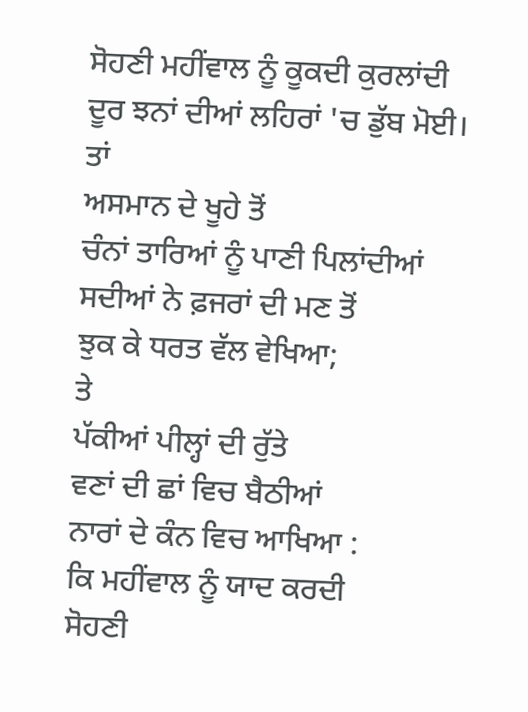ਸੋਹਣੀ ਮਹੀਂਵਾਲ ਨੂੰ ਕੂਕਦੀ ਕੁਰਲਾਂਦੀ
ਦੂਰ ਝਨਾਂ ਦੀਆਂ ਲਹਿਰਾਂ 'ਚ ਡੁੱਬ ਮੋਈ।
ਤਾਂ
ਅਸਮਾਨ ਦੇ ਖੂਹੇ ਤੋਂ
ਚੰਨਾਂ ਤਾਰਿਆਂ ਨੂੰ ਪਾਣੀ ਪਿਲਾਂਦੀਆਂ
ਸਦੀਆਂ ਨੇ ਫ਼ਜਰਾਂ ਦੀ ਮਣ ਤੋਂ
ਝੁਕ ਕੇ ਧਰਤ ਵੱਲ ਵੇਖਿਆ;
ਤੇ
ਪੱਕੀਆਂ ਪੀਲ੍ਹਾਂ ਦੀ ਰੁੱਤੇ
ਵਣਾਂ ਦੀ ਛਾਂ ਵਿਚ ਬੈਠੀਆਂ
ਨਾਰਾਂ ਦੇ ਕੰਨ ਵਿਚ ਆਖਿਆ :
ਕਿ ਮਹੀਂਵਾਲ ਨੂੰ ਯਾਦ ਕਰਦੀ
ਸੋਹਣੀ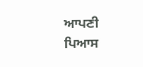ਆਪਣੀ ਪਿਆਸ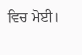ਵਿਚ ਮੋਈ।